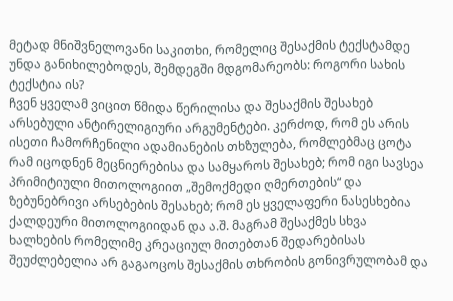მეტად მნიშვნელოვანი საკითხი, რომელიც შესაქმის ტექსტამდე უნდა განიხილებოდეს, შემდეგში მდგომარეობს: როგორი სახის ტექსტია ის?
ჩვენ ყველამ ვიცით წმიდა წერილისა და შესაქმის შესახებ არსებული ანტირელიგიური არგუმენტები. კერძოდ, რომ ეს არის ისეთი ჩამორჩენილი ადამიანების თხზულება, რომლებმაც ცოტა რამ იცოდნენ მეცნიერებისა და სამყაროს შესახებ; რომ იგი სავსეა პრიმიტიული მითოლოგიით „შემოქმედი ღმერთების“ და ზებუნებრივი არსებების შესახებ; რომ ეს ყველაფერი ნასესხებია ქალდეური მითოლოგიიდან და ა.შ. მაგრამ შესაქმეს სხვა ხალხების რომელიმე კრეაციულ მითებთან შედარებისას შეუძლებელია არ გაგაოცოს შესაქმის თხრობის გონივრულობამ და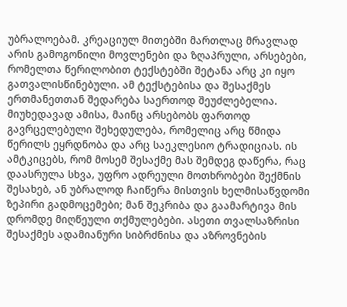უბრალოებამ. კრეაციულ მითებში მართლაც მრავლად არის გამოგონილი მოვლენები და ზღაპრული, არსებები, რომელთა წერილობით ტექსტებში შეტანა არც კი იყო გათვალისწინებული. ამ ტექსტებისა და შესაქმეს ერთმანეთთან შედარება საერთოდ შეუძლებელია.
მიუხედავად ამისა, მაინც არსებობს ფართოდ გავრცელებული შეხედულება, რომელიც არც წმიდა წერილს ეყრდნობა და არც საეკლესიო ტრადიციას. ის ამტკიცებს, რომ მოსემ შესაქმე მას შემდეგ დაწერა, რაც დაასრულა სხვა, უფრო ადრეული მოთხრობები შექმნის შესახებ, ან უბრალოდ ჩაიწერა მისთვის ხელმისაწვდომი ზეპირი გადმოცემები; მან შეკრიბა და გაამარტივა მის დრომდე მიღწეული თქმულებები. ასეთი თვალსაზრისი შესაქმეს ადამიანური სიბრძნისა და აზროვნების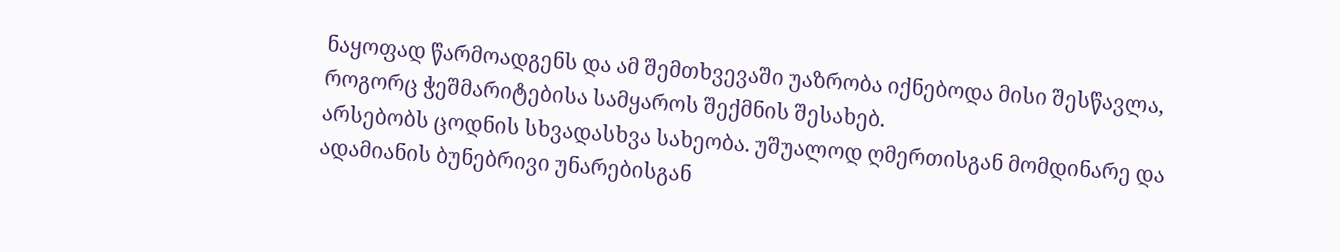ნაყოფად წარმოადგენს და ამ შემთხვევაში უაზრობა იქნებოდა მისი შესწავლა, როგორც ჭეშმარიტებისა სამყაროს შექმნის შესახებ.
არსებობს ცოდნის სხვადასხვა სახეობა. უშუალოდ ღმერთისგან მომდინარე და ადამიანის ბუნებრივი უნარებისგან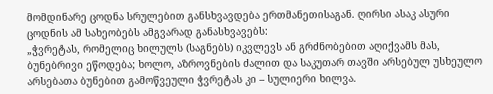მომდინარე ცოდნა სრულებით განსხვავდება ერთმანეთისაგან. ღირსი ასაკ ასური ცოდნის ამ სახეობებს ამგვარად განასხვავებს:
„ჭვრეტას, რომელიც ხილულს (საგნებს) იკვლევს ან გრძნობებით აღიქვამს მას, ბუნებრივი ეწოდება; ხოლო, აზროვნების ძალით და საკუთარ თავში არსებულ უსხეულო არსებათა ბუნებით გამოწვეული ჭვრეტას კი – სულიერი ხილვა.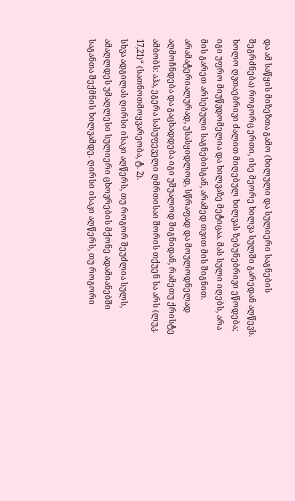და ამ საწყის მიზეზთა გამო (ხილული და სულიერი საგნების შეგრძნება) როგორც ერთი, ისე მეორე ხილვა სულში გარედან აღწევს. ხოლო ღვთაებრივი ძალით მიღებულ ხილვას ზებუნებრივი ეწოდება; იგი უფრო მიუწვდომელია და ხილვაზე მეტიცაა. მას სული იღებს, არა მის გარეთ არსებული საგნებისგან, არამედ თვით მის შიგნით. არამატერიალურად, უსასყიდლოდ, სწრაფად და მოულოდნელად აღმოჩნდება და გაცხადდება იგი უშუალოდ შიგნიდან, რამეთუ ქრისტე ამბობს: აჰა, ეგერა სასუფეველი ღმრთისაი შორის თქუენ სა არს (ლუკ. 17,21)“ (სათნოთმოყვარეობა, ტ. 2).
სხვა ადგილას ღირსი ისაკი აღწერს, თუ როგორ შეუძლია სულს, ამაღლდეს უმაღლესი სულიერი ცხოვრების მქონე ადამიანებში საგანთა შექმნის ხილვამდე. ღირსი ისაკი აღწერს, თუ როგორი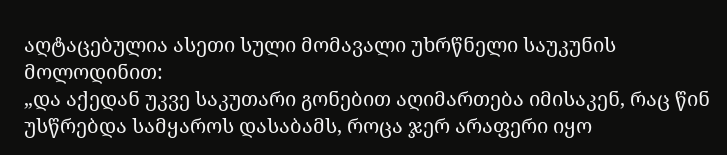აღტაცებულია ასეთი სული მომავალი უხრწნელი საუკუნის მოლოდინით:
„და აქედან უკვე საკუთარი გონებით აღიმართება იმისაკენ, რაც წინ უსწრებდა სამყაროს დასაბამს, როცა ჯერ არაფერი იყო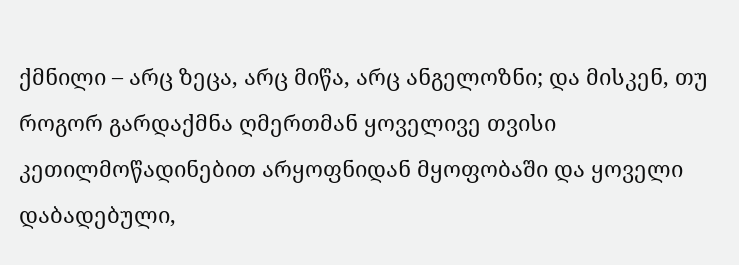ქმნილი – არც ზეცა, არც მიწა, არც ანგელოზნი; და მისკენ, თუ როგორ გარდაქმნა ღმერთმან ყოველივე თვისი კეთილმოწადინებით არყოფნიდან მყოფობაში და ყოველი დაბადებული,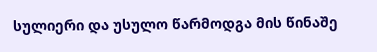სულიერი და უსულო წარმოდგა მის წინაშე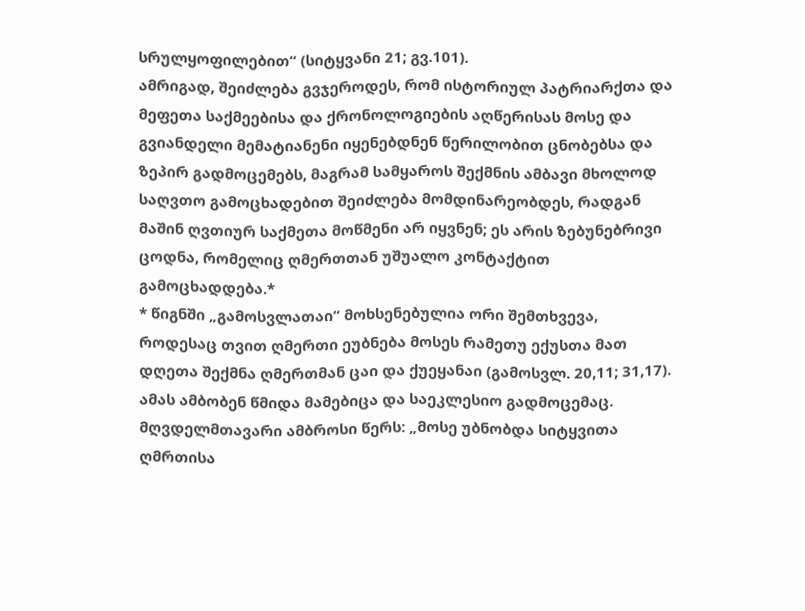სრულყოფილებით“ (სიტყვანი 21; გვ.101).
ამრიგად, შეიძლება გვჯეროდეს, რომ ისტორიულ პატრიარქთა და მეფეთა საქმეებისა და ქრონოლოგიების აღწერისას მოსე და გვიანდელი მემატიანენი იყენებდნენ წერილობით ცნობებსა და ზეპირ გადმოცემებს, მაგრამ სამყაროს შექმნის ამბავი მხოლოდ საღვთო გამოცხადებით შეიძლება მომდინარეობდეს, რადგან მაშინ ღვთიურ საქმეთა მოწმენი არ იყვნენ; ეს არის ზებუნებრივი ცოდნა, რომელიც ღმერთთან უშუალო კონტაქტით გამოცხადდება.*
* წიგნში „გამოსვლათაი“ მოხსენებულია ორი შემთხვევა, როდესაც თვით ღმერთი ეუბნება მოსეს რამეთუ ექუსთა მათ დღეთა შექმნა ღმერთმან ცაი და ქუეყანაი (გამოსვლ. 20,11; 31,17).
ამას ამბობენ წმიდა მამებიცა და საეკლესიო გადმოცემაც.
მღვდელმთავარი ამბროსი წერს: „მოსე უბნობდა სიტყვითა ღმრთისა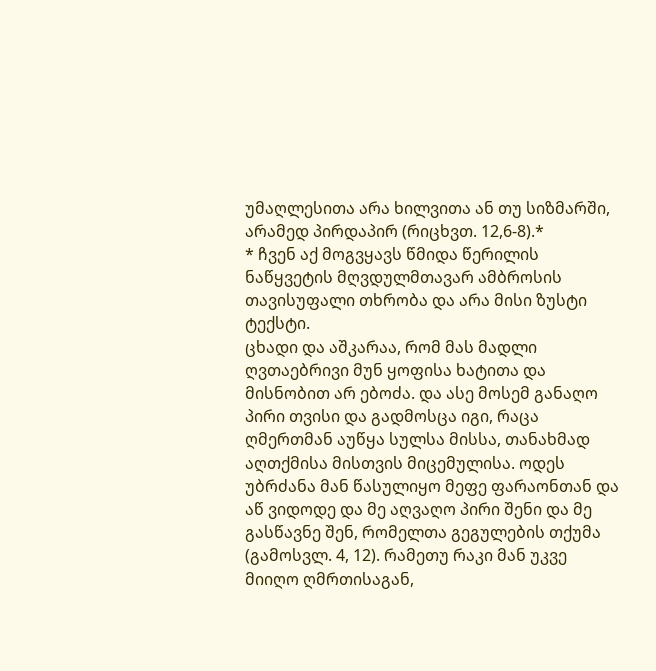უმაღლესითა არა ხილვითა ან თუ სიზმარში, არამედ პირდაპირ (რიცხვთ. 12,6-8).*
* ჩვენ აქ მოგვყავს წმიდა წერილის ნაწყვეტის მღვდულმთავარ ამბროსის თავისუფალი თხრობა და არა მისი ზუსტი ტექსტი.
ცხადი და აშკარაა, რომ მას მადლი ღვთაებრივი მუნ ყოფისა ხატითა და მისნობით არ ებოძა. და ასე მოსემ განაღო პირი თვისი და გადმოსცა იგი, რაცა ღმერთმან აუწყა სულსა მისსა, თანახმად აღთქმისა მისთვის მიცემულისა. ოდეს უბრძანა მან წასულიყო მეფე ფარაონთან და აწ ვიდოდე და მე აღვაღო პირი შენი და მე გასწავნე შენ, რომელთა გეგულების თქუმა (გამოსვლ. 4, 12). რამეთუ რაკი მან უკვე მიიღო ღმრთისაგან,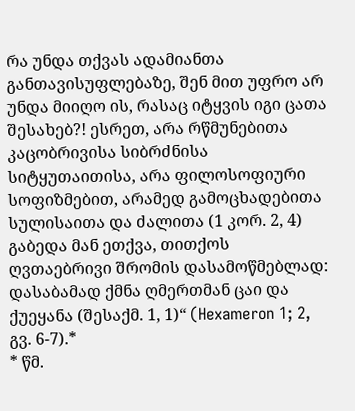რა უნდა თქვას ადამიანთა განთავისუფლებაზე, შენ მით უფრო არ უნდა მიიღო ის, რასაც იტყვის იგი ცათა შესახებ?! ესრეთ, არა რწმუნებითა კაცობრივისა სიბრძნისა სიტყუთაითისა, არა ფილოსოფიური სოფიზმებით, არამედ გამოცხადებითა სულისაითა და ძალითა (1 კორ. 2, 4) გაბედა მან ეთქვა, თითქოს ღვთაებრივი შრომის დასამოწმებლად: დასაბამად ქმნა ღმერთმან ცაი და ქუეყანა (შესაქმ. 1, 1)“ (Hexameron 1; 2, გვ. 6-7).*
* წმ.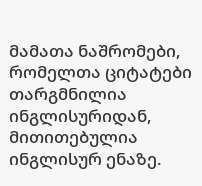მამათა ნაშრომები, რომელთა ციტატები თარგმნილია ინგლისურიდან, მითითებულია ინგლისურ ენაზე.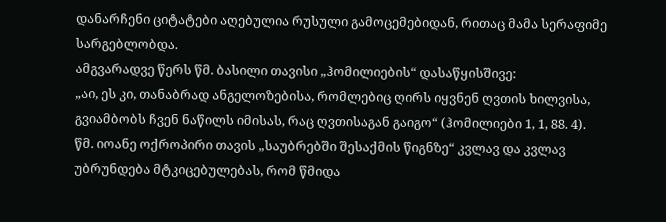დანარჩენი ციტატები აღებულია რუსული გამოცემებიდან, რითაც მამა სერაფიმე სარგებლობდა.
ამგვარადვე წერს წმ. ბასილი თავისი „ჰომილიების“ დასაწყისშივე:
„აი, ეს კი, თანაბრად ანგელოზებისა, რომლებიც ღირს იყვნენ ღვთის ხილვისა, გვიამბობს ჩვენ ნაწილს იმისას, რაც ღვთისაგან გაიგო“ (ჰომილიები 1, 1, 88. 4).
წმ. იოანე ოქროპირი თავის „საუბრებში შესაქმის წიგნზე“ კვლავ და კვლავ უბრუნდება მტკიცებულებას, რომ წმიდა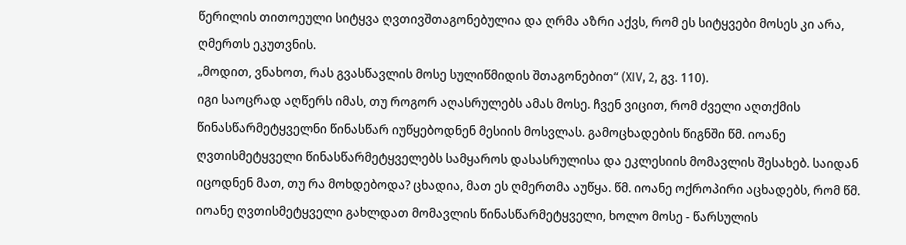წერილის თითოეული სიტყვა ღვთივშთაგონებულია და ღრმა აზრი აქვს, რომ ეს სიტყვები მოსეს კი არა, ღმერთს ეკუთვნის.
„მოდით, ვნახოთ, რას გვასწავლის მოსე სულიწმიდის შთაგონებით“ (XIV, 2, გვ. 110).
იგი საოცრად აღწერს იმას, თუ როგორ აღასრულებს ამას მოსე. ჩვენ ვიცით, რომ ძველი აღთქმის წინასწარმეტყველნი წინასწარ იუწყებოდნენ მესიის მოსვლას. გამოცხადების წიგნში წმ. იოანე ღვთისმეტყველი წინასწარმეტყველებს სამყაროს დასასრულისა და ეკლესიის მომავლის შესახებ. საიდან იცოდნენ მათ, თუ რა მოხდებოდა? ცხადია, მათ ეს ღმერთმა აუწყა. წმ. იოანე ოქროპირი აცხადებს, რომ წმ. იოანე ღვთისმეტყველი გახლდათ მომავლის წინასწარმეტყველი, ხოლო მოსე - წარსულის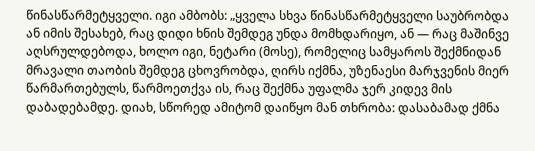წინასწარმეტყველი. იგი ამბობს: „ყველა სხვა წინასწარმეტყველი საუბრობდა ან იმის შესახებ, რაც დიდი ხნის შემდეგ უნდა მომხდარიყო, ან — რაც მაშინვე აღსრულდებოდა, ხოლო იგი, ნეტარი (მოსე), რომელიც სამყაროს შექმნიდან მრავალი თაობის შემდეგ ცხოვრობდა, ღირს იქმნა, უზენაესი მარჯვენის მიერ წარმართებულს, წარმოეთქვა ის, რაც შექმნა უფალმა ჯერ კიდევ მის დაბადებამდე. დიახ, სწორედ ამიტომ დაიწყო მან თხრობა: დასაბამად ქმნა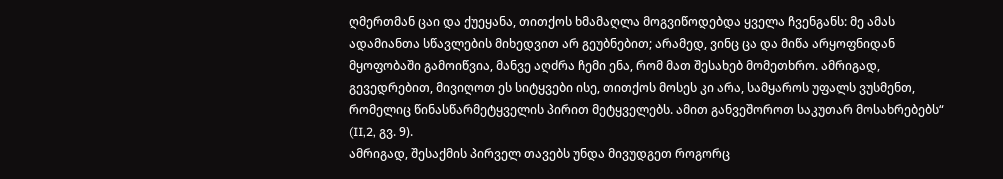ღმერთმან ცაი და ქუეყანა, თითქოს ხმამაღლა მოგვიწოდებდა ყველა ჩვენგანს: მე ამას ადამიანთა სწავლების მიხედვით არ გეუბნებით; არამედ, ვინც ცა და მიწა არყოფნიდან მყოფობაში გამოიწვია, მანვე აღძრა ჩემი ენა, რომ მათ შესახებ მომეთხრო. ამრიგად, გევედრებით, მივიღოთ ეს სიტყვები ისე, თითქოს მოსეს კი არა, სამყაროს უფალს ვუსმენთ, რომელიც წინასწარმეტყველის პირით მეტყველებს. ამით განვეშოროთ საკუთარ მოსახრებებს“ (II,2, გვ. 9).
ამრიგად, შესაქმის პირველ თავებს უნდა მივუდგეთ როგორც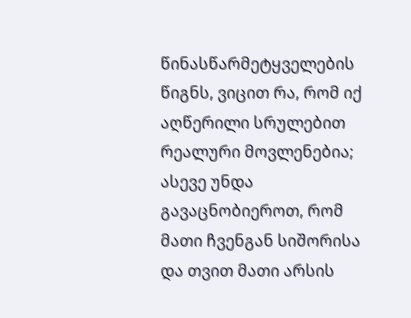წინასწარმეტყველების წიგნს, ვიცით რა, რომ იქ აღწერილი სრულებით რეალური მოვლენებია; ასევე უნდა გავაცნობიეროთ, რომ მათი ჩვენგან სიშორისა და თვით მათი არსის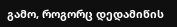გამო, როგორც დედამიწის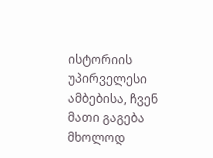ისტორიის უპირველესი ამბებისა, ჩვენ მათი გაგება მხოლოდ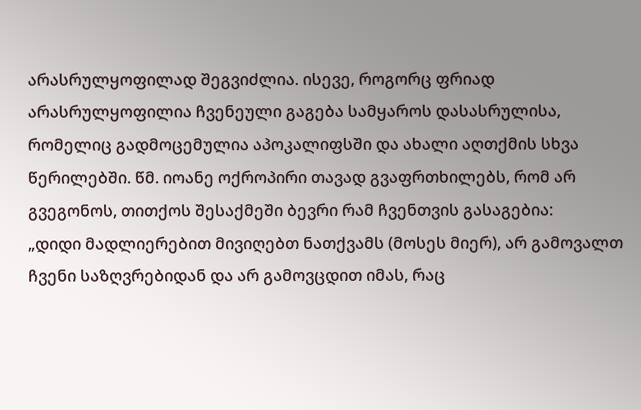არასრულყოფილად შეგვიძლია. ისევე, როგორც ფრიად არასრულყოფილია ჩვენეული გაგება სამყაროს დასასრულისა, რომელიც გადმოცემულია აპოკალიფსში და ახალი აღთქმის სხვა წერილებში. წმ. იოანე ოქროპირი თავად გვაფრთხილებს, რომ არ გვეგონოს, თითქოს შესაქმეში ბევრი რამ ჩვენთვის გასაგებია:
„დიდი მადლიერებით მივიღებთ ნათქვამს (მოსეს მიერ), არ გამოვალთ ჩვენი საზღვრებიდან და არ გამოვცდით იმას, რაც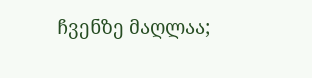ჩვენზე მაღლაა;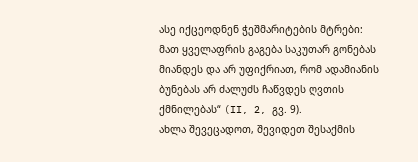ასე იქცეოდნენ ჭეშმარიტების მტრები: მათ ყველაფრის გაგება საკუთარ გონებას მიანდეს და არ უფიქრიათ, რომ ადამიანის ბუნებას არ ძალუძს ჩაწვდეს ღვთის ქმნილებას“ (II, 2, გვ. 9).
ახლა შევეცადოთ, შევიდეთ შესაქმის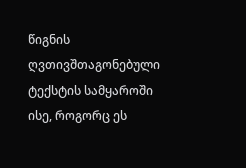წიგნის ღვთივშთაგონებული ტექსტის სამყაროში ისე, როგორც ეს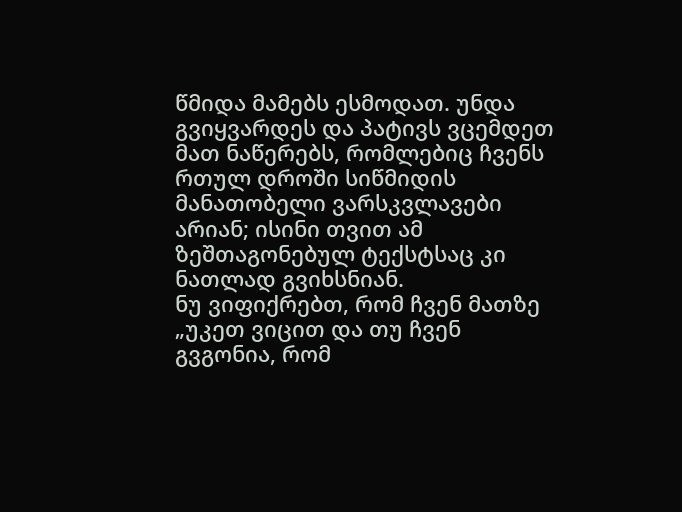წმიდა მამებს ესმოდათ. უნდა გვიყვარდეს და პატივს ვცემდეთ მათ ნაწერებს, რომლებიც ჩვენს რთულ დროში სიწმიდის მანათობელი ვარსკვლავები არიან; ისინი თვით ამ ზეშთაგონებულ ტექსტსაც კი ნათლად გვიხსნიან.
ნუ ვიფიქრებთ, რომ ჩვენ მათზე „უკეთ ვიცით და თუ ჩვენ გვგონია, რომ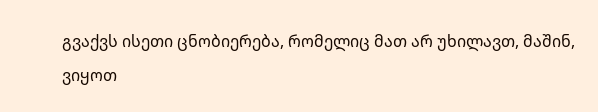გვაქვს ისეთი ცნობიერება, რომელიც მათ არ უხილავთ, მაშინ, ვიყოთ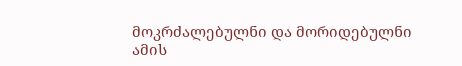მოკრძალებულნი და მორიდებულნი ამის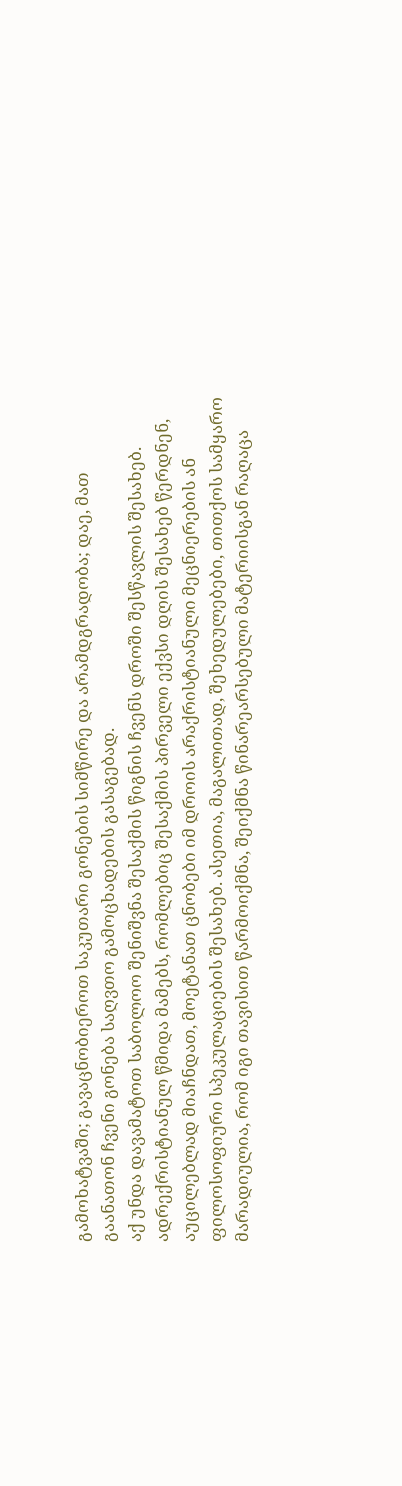გამოხატვაში; გავაცნობიეროთ საკუთარი გონების სიმწირე და არამდგრადობა; დაე, მათ გაანათონ ჩვენი გონება საღვთო გამოცხადების გასაგებად.
აქ უნდა დავამატოთ საბოლოო შენიშვნა შესაქმის წიგნის ჩვენს დროში შესწავლის შესახებ. ადრექრისტიანულ წმიდა მამებს, რომლებიც შესაქმის პირველი ექვსი დღის შესახებ წერდნენ, აუცილებლად მიაჩნდათ, მოეტანათ ცნობები იმ დროის არაქრისტიანული მეცნიერების ან ფილოსოფიური სპეკულაციების შესახებ. ასეთია, მაგალითად, შეხედულებები, თითქოს სამყარო მარადიულია, რომ იგი თავისით წარმოიქმნა, შეიქმნა წინარეარსებული მატერიისგან რაღაცა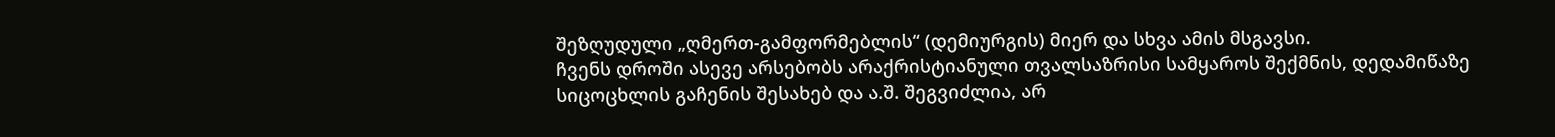შეზღუდული „ღმერთ-გამფორმებლის“ (დემიურგის) მიერ და სხვა ამის მსგავსი.
ჩვენს დროში ასევე არსებობს არაქრისტიანული თვალსაზრისი სამყაროს შექმნის, დედამიწაზე სიცოცხლის გაჩენის შესახებ და ა.შ. შეგვიძლია, არ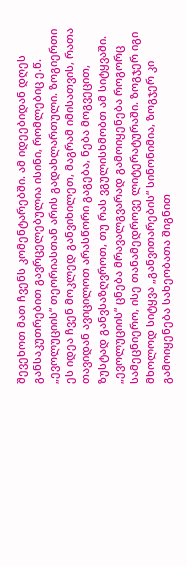შევეხოთ მათ ჩვენს კომენტარებში. ამ იდეებიდან დღეს განსაკუთრებით გავრცელებულია ისინი, რომლებიც ე.წ. „ევოლუციის“ თეორიასთან არის გადახლართული. ზოგიერთი ეს იდეა ჩვენ მოკლედ განვიხილეთ, მაგრამ იმისათვის, რათა თავიდან ავიცილოთ არასწორი გაგება, ნება მოგვეცით, ზუსტად განვსაზღვროთ, თუ რას ვგულისხმობთ ამ სიტყვაში.
„ევოლუციის“ ცნება მრავალგვარად გამოიყენება როგორც სამეცნიერო, ისე თანამედროვე ლიტერატურაში. ზოგჯერ იგი მხოლოდ სიტყვა „განვითარების“ სინონიმია, ზოგჯერ კი გამოიყენება სახეობათა შიგნით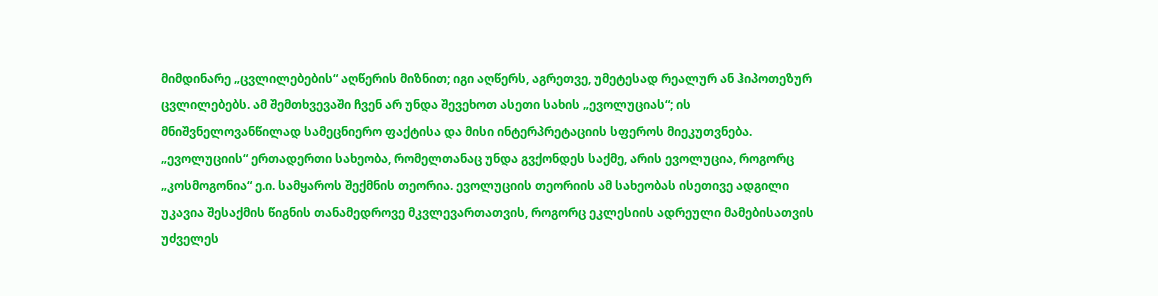მიმდინარე „ცვლილებების“ აღწერის მიზნით; იგი აღწერს, აგრეთვე, უმეტესად რეალურ ან ჰიპოთეზურ ცვლილებებს. ამ შემთხვევაში ჩვენ არ უნდა შევეხოთ ასეთი სახის „ევოლუციას“; ის მნიშვნელოვანწილად სამეცნიერო ფაქტისა და მისი ინტერპრეტაციის სფეროს მიეკუთვნება.
„ევოლუციის“ ერთადერთი სახეობა, რომელთანაც უნდა გვქონდეს საქმე, არის ევოლუცია, როგორც „კოსმოგონია“ ე.ი. სამყაროს შექმნის თეორია. ევოლუციის თეორიის ამ სახეობას ისეთივე ადგილი უკავია შესაქმის წიგნის თანამედროვე მკვლევართათვის, როგორც ეკლესიის ადრეული მამებისათვის უძველეს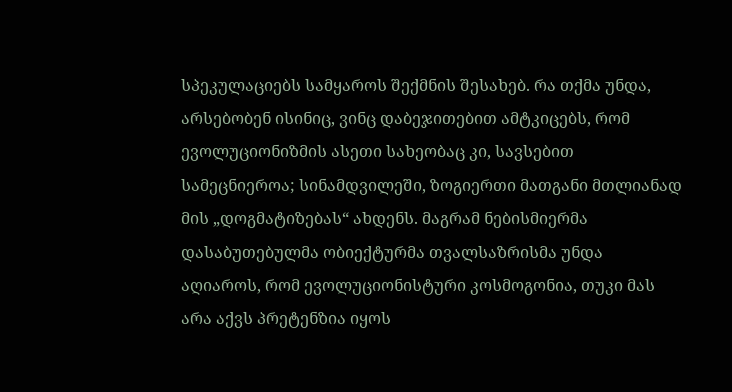სპეკულაციებს სამყაროს შექმნის შესახებ. რა თქმა უნდა, არსებობენ ისინიც, ვინც დაბეჯითებით ამტკიცებს, რომ ევოლუციონიზმის ასეთი სახეობაც კი, სავსებით სამეცნიეროა; სინამდვილეში, ზოგიერთი მათგანი მთლიანად მის „დოგმატიზებას“ ახდენს. მაგრამ ნებისმიერმა დასაბუთებულმა ობიექტურმა თვალსაზრისმა უნდა აღიაროს, რომ ევოლუციონისტური კოსმოგონია, თუკი მას არა აქვს პრეტენზია იყოს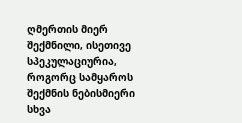ღმერთის მიერ შექმნილი, ისეთივე სპეკულაციურია, როგორც სამყაროს შექმნის ნებისმიერი სხვა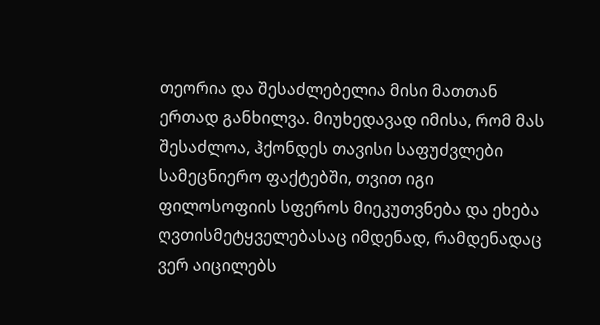თეორია და შესაძლებელია მისი მათთან ერთად განხილვა. მიუხედავად იმისა, რომ მას შესაძლოა, ჰქონდეს თავისი საფუძვლები სამეცნიერო ფაქტებში, თვით იგი ფილოსოფიის სფეროს მიეკუთვნება და ეხება ღვთისმეტყველებასაც იმდენად, რამდენადაც ვერ აიცილებს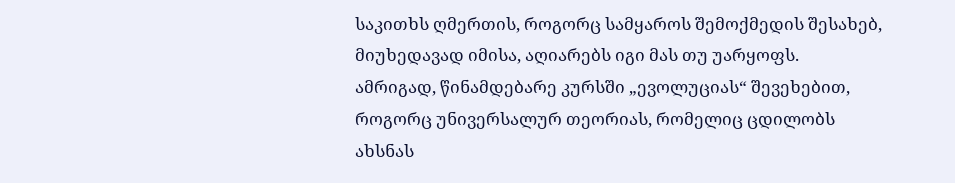საკითხს ღმერთის, როგორც სამყაროს შემოქმედის შესახებ, მიუხედავად იმისა, აღიარებს იგი მას თუ უარყოფს.
ამრიგად, წინამდებარე კურსში „ევოლუციას“ შევეხებით, როგორც უნივერსალურ თეორიას, რომელიც ცდილობს ახსნას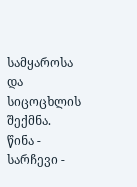სამყაროსა და სიცოცხლის შექმნა.
წინა - სარჩევი -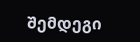შემდეგი